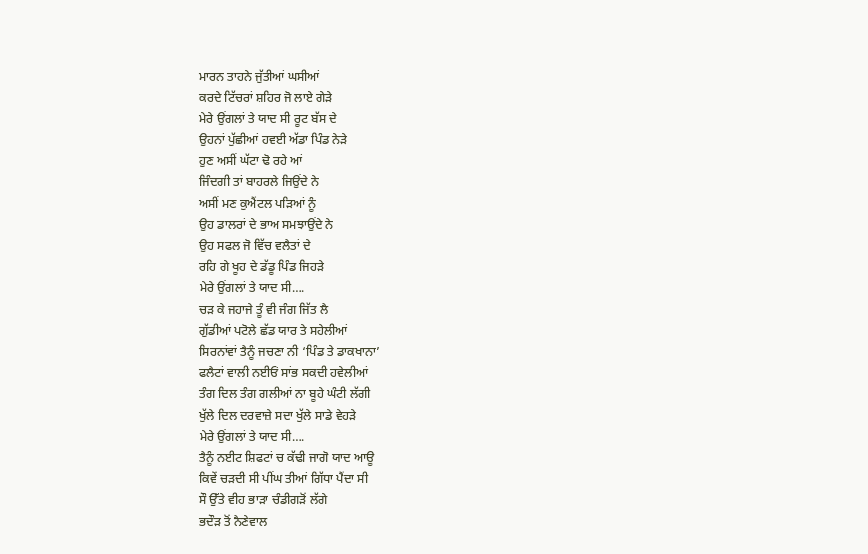ਮਾਰਨ ਤਾਹਨੇ ਜੁੱਤੀਆਂ ਘਸੀਆਂ
ਕਰਦੇ ਟਿੱਚਰਾਂ ਸ਼ਹਿਰ ਜੋ ਲਾਏ ਗੇੜੇ
ਮੇਰੇ ਉਂਗਲਾਂ ਤੇ ਯਾਦ ਸੀ ਰੂਟ ਬੱਸ ਦੇ
ਉਹਨਾਂ ਪੁੱਛੀਆਂ ਹਵਈ ਅੱਡਾ ਪਿੰਡ ਨੇੜੇ
ਹੁਣ ਅਸੀਂ ਘੱਟਾ ਢੋ ਰਹੇ ਆਂ
ਜਿੰਦਗੀ ਤਾਂ ਬਾਹਰਲੇ ਜਿਉਂਦੇ ਨੇ
ਅਸੀਂ ਮਣ ਕੁਐਂਟਲ ਪੜਿਆਂ ਨੂੰ
ਉਹ ਡਾਲਰਾਂ ਦੇ ਭਾਅ ਸਮਝਾਉਂਦੇ ਨੇ
ਉਹ ਸਫਲ ਜੋ ਵਿੱਚ ਵਲੈਤਾਂ ਦੇ
ਰਹਿ ਗੇ ਖੂਹ ਦੇ ਡੱਡੂ ਪਿੰਡ ਜਿਹੜੇ
ਮੇਰੇ ਉਂਗਲਾਂ ਤੇ ਯਾਦ ਸੀ….
ਚੜ ਕੇ ਜਹਾਜੇ ਤੂੰ ਵੀ ਜੰਗ ਜਿੱਤ ਲੈ
ਗੁੱਡੀਆਂ ਪਟੋਲੇ ਛੱਡ ਯਾਰ ਤੇ ਸਹੇਲੀਆਂ
ਸਿਰਨਾਂਵਾਂ ਤੈਨੂੰ ਜਚਣਾ ਨੀ ‘ਪਿੰਡ ਤੇ ਡਾਕਖਾਨਾ’
ਫਲੈਟਾਂ ਵਾਲੀ ਨਈਓਂ ਸਾਂਭ ਸਕਦੀ ਹਵੇਲੀਆਂ
ਤੰਗ ਦਿਲ ਤੰਗ ਗਲੀਆਂ ਨਾ ਬੂਹੇ ਘੰਟੀ ਲੱਗੀ
ਖੁੱਲੇ ਦਿਲ ਦਰਵਾਜ਼ੇ ਸਦਾ ਖੁੱਲੇ ਸਾਡੇ ਵੇਹੜੇ
ਮੇਰੇ ਉਂਗਲਾਂ ਤੇ ਯਾਦ ਸੀ….
ਤੈਨੂੰ ਨਈਟ ਸ਼ਿਫਟਾਂ ਚ ਕੱਢੀ ਜਾਗੋ ਯਾਦ ਆਊ
ਕਿਵੇਂ ਚੜਦੀ ਸੀ ਪੀਂਘ ਤੀਆਂ ਗਿੱਧਾ ਪੈਂਦਾ ਸੀ
ਸੌ ਉੱਤੇ ਵੀਹ ਭਾੜਾ ਚੰਡੀਗੜੋਂ ਲੱਗੇ
ਭਦੌੜ ਤੋਂ ਨੈਣੇਵਾਲ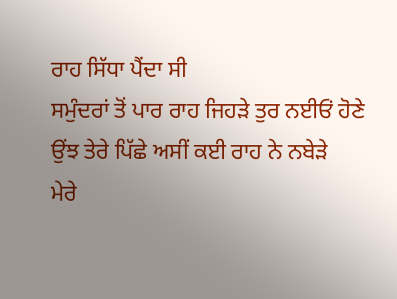ਰਾਹ ਸਿੱਧਾ ਪੈਂਦਾ ਸੀ
ਸਮੁੰਦਰਾਂ ਤੋਂ ਪਾਰ ਰਾਹ ਜਿਹੜੇ ਤੁਰ ਨਈਓਂ ਹੋਣੇ
ਉਂਝ ਤੇਰੇ ਪਿੱਛੇ ਅਸੀਂ ਕਈ ਰਾਹ ਨੇ ਨਬੇੜੇ
ਮੇਰੇ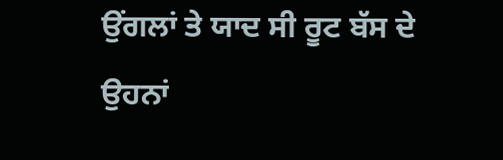ਉਂਗਲਾਂ ਤੇ ਯਾਦ ਸੀ ਰੂਟ ਬੱਸ ਦੇ
ਉਹਨਾਂ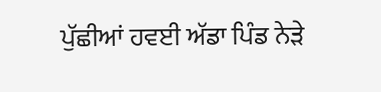ਪੁੱਛੀਆਂ ਹਵਈ ਅੱਡਾ ਪਿੰਡ ਨੇੜੇ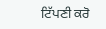ਟਿੱਪਣੀ ਕਰੋ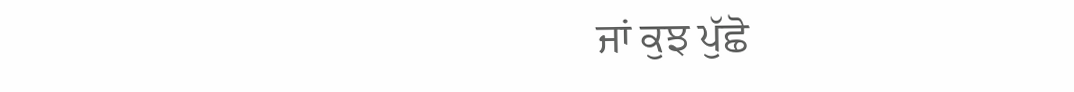ਜਾਂ ਕੁਝ ਪੁੱਛੋ